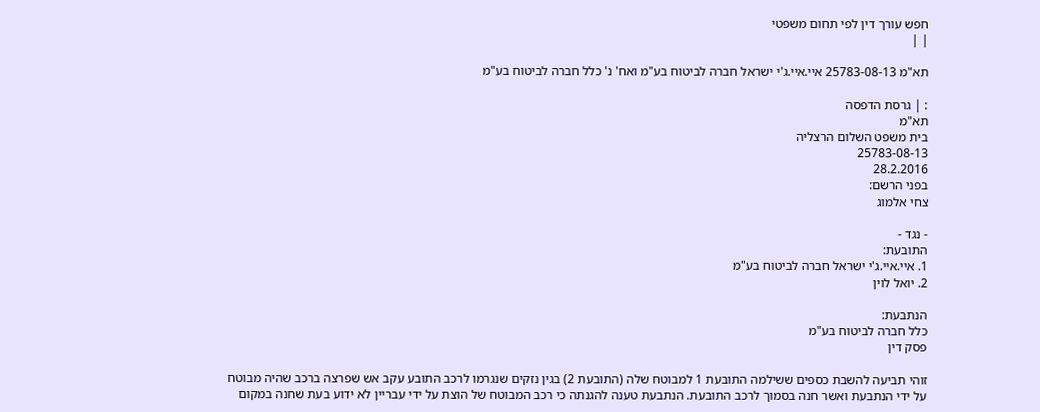חפש עורך דין לפי תחום משפטי
| |

תא"מ 25783-08-13 איי.איי.ג'י ישראל חברה לביטוח בע"מ ואח' נ' כלל חברה לביטוח בע"מ

: | גרסת הדפסה
תא"מ
בית משפט השלום הרצליה
25783-08-13
28.2.2016
בפני הרשם:
צחי אלמוג

- נגד -
התובעת:
1. איי.איי.ג'י ישראל חברה לביטוח בע"מ
2. יואל לוין

הנתבעת:
כלל חברה לביטוח בע"מ
פסק דין

זוהי תביעה להשבת כספים ששילמה התובעת 1 למבוטח שלה (התובעת 2) בגין נזקים שנגרמו לרכב התובע עקב אש שפרצה ברכב שהיה מבוטח על ידי הנתבעת ואשר חנה בסמוך לרכב התובעת. הנתבעת טענה להגנתה כי רכב המבוטח של הוצת על ידי עבריין לא ידוע בעת שחנה במקום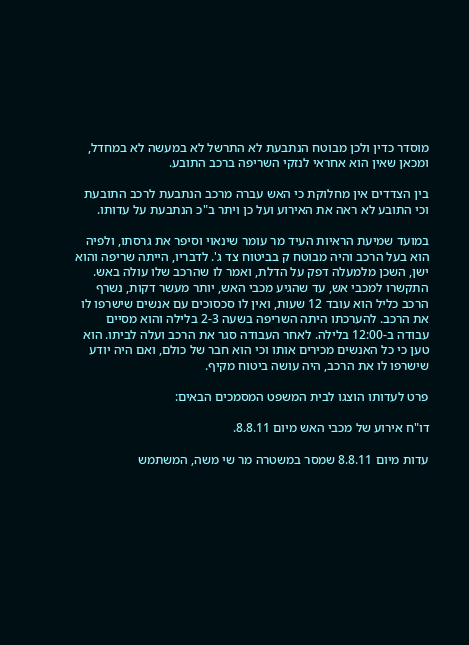מוסדר כדין ולכן מבוטח הנתבעת לא התרשל לא במעשה לא במחדל, ומכאן שאין הוא אחראי לנזקי השריפה ברכב התובע.

בין הצדדים אין מחלוקת כי האש עברה מרכב הנתבעת לרכב התובעת וכי התובע לא ראה את האירוע ועל כן ויתר ב"כ הנתבעת על עדותו.

במועד שמיעת הראיות העיד מר עומר שינאוי וסיפר את גרסתו, ולפיה הוא בעל הרכב והיה מבוטח ק בביטוח צד ג'. לדבריו, הייתה שריפה והוא ישן, השכן מלמעלה דפק על הדלת, ואמר לו שהרכב שלו עולה באש. התקשרו למכבי אש, עד שהגיע מכבי האש, יותר מעשר דקות, נשרף הרכב כליל הוא עובד 12 שעות, ואין לו סכסוכים עם אנשים שישרפו לו את הרכב. להערכתו היתה השריפה בשעה 2-3 בלילה והוא מסיים עבודה ב-12:00 בלילה. לאחר העבודה סגר את הרכב ועלה לביתו. הוא טען כי כל האנשים מכירים אותו וכי הוא חבר של כולם, ואם היה יודע שישרפו לו את הרכב, היה עושה ביטוח מקיף.

פרט לעדותו הוצגו לבית המשפט המסמכים הבאים:

דו"ח אירוע של מכבי האש מיום 8.8.11.

עדות מיום 8.8.11 שמסר במשטרה מר שי משה, המשתמש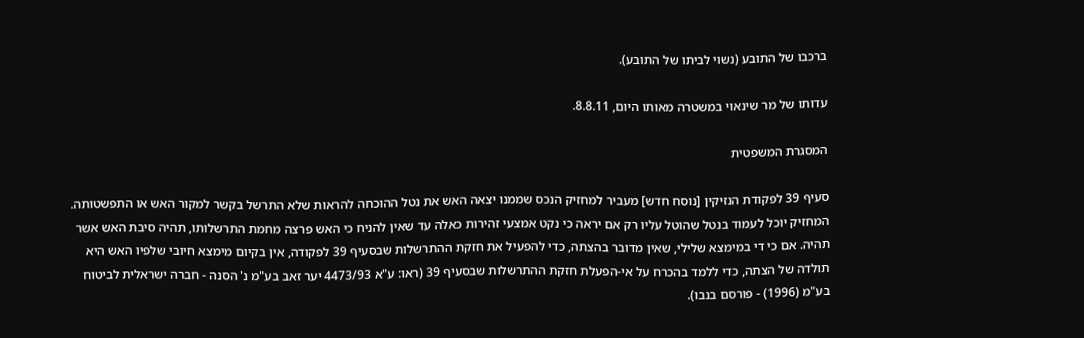ברכבו של התובע (נשוי לביתו של התובע).

עדותו של מר שינאוי במשטרה מאותו היום, 8.8.11.

המסגרת המשפטית

סעיף 39 לפקודת הנזיקין [נוסח חדש] מעביר למחזיק הנכס שממנו יצאה האש את נטל ההוכחה להראות שלא התרשל בקשר למקור האש או התפשטותה. המחזיק יוכל לעמוד בנטל שהוטל עליו רק אם יראה כי נקט אמצעי זהירות כאלה עד שאין להניח כי האש פרצה מחמת התרשלותו, תהיה סיבת האש אשר תהיה. אם כי די במימצא שלילי, שאין מדובר בהצתה, כדי להפעיל את חזקת ההתרשלות שבסעיף 39 לפקודה, אין בקיום מימצא חיובי שלפיו האש היא תולדה של הצתה, כדי ללמד בהכרח על אי-הפעלת חזקת ההתרשלות שבסעיף 39 (ראו: ע"א 4473/93 יער זאב בע"מ נ' הסנה - חברה ישראלית לביטוח בע"מ (1996) - פורסם בנבו).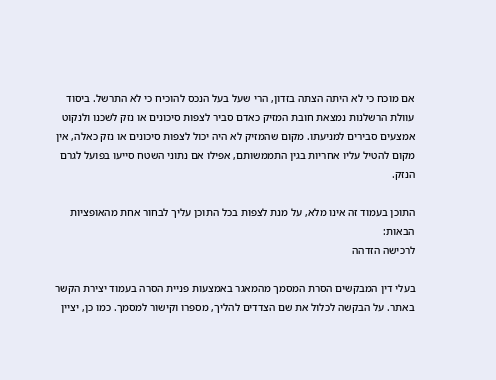אם מוכח כי לא היתה הצתה בזדון, הרי שעל בעל הנכס להוכיח כי לא התרשל. ביסוד עוולת הרשלנות נמצאת חובת המזיק כאדם סביר לצפות סיכונים או נזק לשכנו ולנקוט אמצעים סבירים למניעתו. מקום שהמזיק לא היה יכול לצפות סיכונים או נזק כאלה, אין מקום להטיל עליו אחריות בגין התממשותם, אפילו אם נתוני השטח סייעו בפועל לגרם הנזק.

התוכן בעמוד זה אינו מלא, על מנת לצפות בכל התוכן עליך לבחור אחת מהאופציות הבאות:
לרכישה הזדהה

בעלי דין המבקשים הסרת המסמך מהמאגר באמצעות פניית הסרה בעמוד יצירת הקשר באתר. על הבקשה לכלול את שם הצדדים להליך, מספרו וקישור למסמך. כמו כן, יציין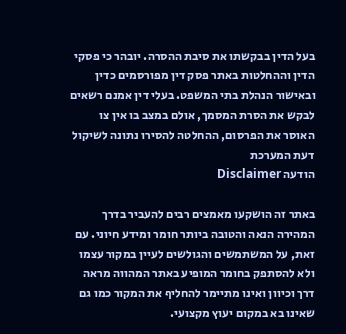בעל הדין בבקשתו את סיבת ההסרה. יובהר כי פסקי הדין וההחלטות באתר פסק דין מפורסמים כדין ובאישור הנהלת בתי המשפט. בעלי דין אמנם רשאים לבקש את הסרת המסמך, אולם במצב בו אין צו האוסר את הפרסום, ההחלטה להסירו נתונה לשיקול דעת המערכת
הודעה Disclaimer

באתר זה הושקעו מאמצים רבים להעביר בדרך המהירה הנאה והטובה ביותר חומר ומידע חיוני. עם זאת, על המשתמשים והגולשים לעיין במקור עצמו ולא להסתפק בחומר המופיע באתר המהווה מראה דרך וכיוון ואינו מתיימר להחליף את המקור כמו גם שאינו בא במקום יעוץ מקצועי.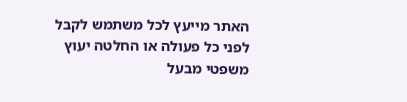האתר מייעץ לכל משתמש לקבל לפני כל פעולה או החלטה יעוץ משפטי מבעל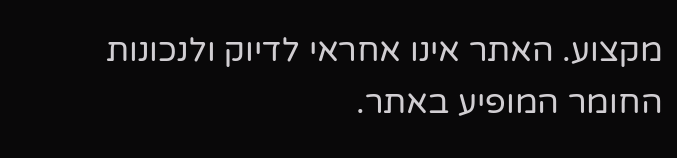מקצוע. האתר אינו אחראי לדיוק ולנכונות החומר המופיע באתר.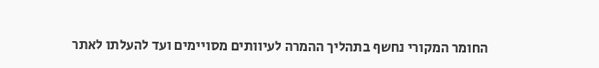החומר המקורי נחשף בתהליך ההמרה לעיוותים מסויימים ועד להעלתו לאתר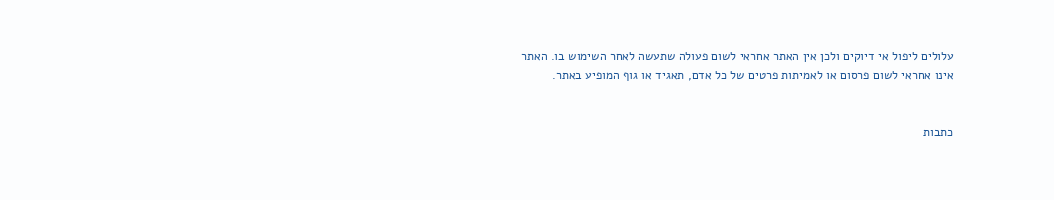עלולים ליפול אי דיוקים ולכן אין האתר אחראי לשום פעולה שתעשה לאחר השימוש בו. האתר אינו אחראי לשום פרסום או לאמיתות פרטים של כל אדם, תאגיד או גוף המופיע באתר.


כתבות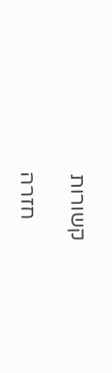קשורות

    חזרה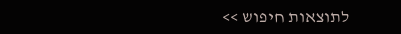לתוצאות חיפוש >>